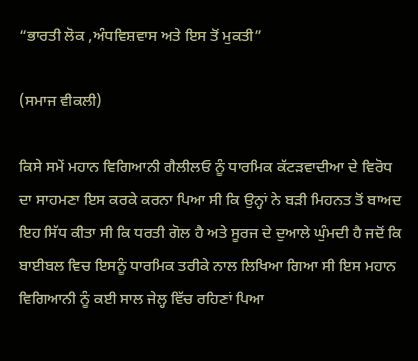“ਭਾਰਤੀ ਲੋਕ ,ਅੰਧਵਿਸ਼ਵਾਸ ਅਤੇ ਇਸ ਤੋਂ ਮੁਕਤੀ”

(ਸਮਾਜ ਵੀਕਲੀ)

ਕਿਸੇ ਸਮੇਂ ਮਹਾਨ ਵਿਗਿਆਨੀ ਗੈਲੀਲਓ ਨੂੰ ਧਾਰਮਿਕ ਕੱਟੜਵਾਦੀਆ ਦੇ ਵਿਰੋਧ ਦਾ ਸਾਹਮਣਾ ਇਸ ਕਰਕੇ ਕਰਨਾ ਪਿਆ ਸੀ ਕਿ ਉਨ੍ਹਾਂ ਨੇ ਬੜੀ ਮਿਹਨਤ ਤੋਂ ਬਾਅਦ ਇਹ ਸਿੱਧ ਕੀਤਾ ਸੀ ਕਿ ਧਰਤੀ ਗੋਲ ਹੈ ਅਤੇ ਸੂਰਜ ਦੇ ਦੁਆਲੇ ਘੁੰਮਦੀ ਹੈ ਜਦੋਂ ਕਿ ਬਾਈਬਲ ਵਿਚ ਇਸਨੂੰ ਧਾਰਮਿਕ ਤਰੀਕੇ ਨਾਲ ਲਿਖਿਆ ਗਿਆ ਸੀ ਇਸ ਮਹਾਨ ਵਿਗਿਆਨੀ ਨੂੰ ਕਈ ਸਾਲ ਜੇਲ੍ਹ ਵਿੱਚ ਰਹਿਣਾਂ ਪਿਆ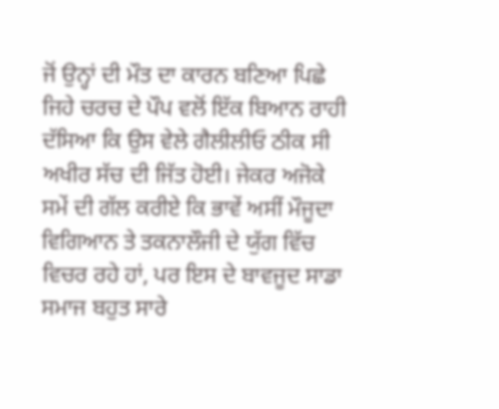ਜੋਂ ਉਨ੍ਹਾਂ ਦੀ ਮੌਤ ਦਾ ਕਾਰਨ ਬਣਿਆ ਪਿਛੇ ਜਿਹੇ ਚਰਚ ਦੇ ਪੌਪ ਵਲੋਂ ਇੱਕ ਬਿਆਨ ਰਾਹੀ ਦੱਸਿਆ ਕਿ ਉਸ ਵੇਲੇ ਗੈਲੀਲੀਓ ਠੀਕ ਸੀ ਅਖੀਰ ਸੱਚ ਦੀ ਜਿੱਤ ਹੋਈ। ਜੇਕਰ ਅਜੋਕੇ ਸਮੇਂ ਦੀ ਗੱਲ ਕਰੀਏ ਕਿ ਭਾਵੇਂ ਅਸੀਂ ਮੌਜੂਦਾ ਵਿਗਿਆਨ ਤੇ ਤਕਨਾਲੌਜੀ ਦੇ ਯੁੱਗ ਵਿੱਚ ਵਿਚਰ ਰਹੇ ਹਾਂ, ਪਰ ਇਸ ਦੇ ਬਾਵਜੂਦ ਸਾਡਾ ਸਮਾਜ ਬਹੁਤ ਸਾਰੇ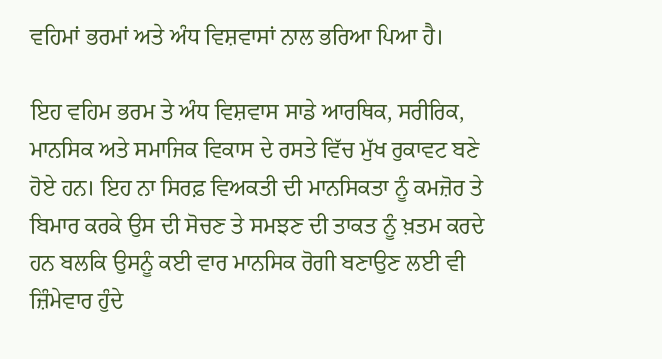ਵਹਿਮਾਂ ਭਰਮਾਂ ਅਤੇ ਅੰਧ ਵਿਸ਼ਵਾਸਾਂ ਨਾਲ ਭਰਿਆ ਪਿਆ ਹੈ।

ਇਹ ਵਹਿਮ ਭਰਮ ਤੇ ਅੰਧ ਵਿਸ਼ਵਾਸ ਸਾਡੇ ਆਰਥਿਕ, ਸਰੀਰਿਕ, ਮਾਨਸਿਕ ਅਤੇ ਸਮਾਜਿਕ ਵਿਕਾਸ ਦੇ ਰਸਤੇ ਵਿੱਚ ਮੁੱਖ ਰੁਕਾਵਟ ਬਣੇ ਹੋਏ ਹਨ। ਇਹ ਨਾ ਸਿਰਫ਼ ਵਿਅਕਤੀ ਦੀ ਮਾਨਸਿਕਤਾ ਨੂੰ ਕਮਜ਼ੋਰ ਤੇ ਬਿਮਾਰ ਕਰਕੇ ਉਸ ਦੀ ਸੋਚਣ ਤੇ ਸਮਝਣ ਦੀ ਤਾਕਤ ਨੂੰ ਖ਼ਤਮ ਕਰਦੇ ਹਨ ਬਲਕਿ ਉਸਨੂੰ ਕਈ ਵਾਰ ਮਾਨਸਿਕ ਰੋਗੀ ਬਣਾਉਣ ਲਈ ਵੀ ਜ਼ਿੰਮੇਵਾਰ ਹੁੰਦੇ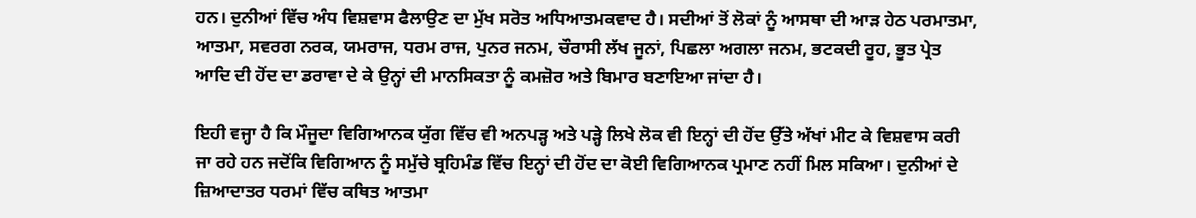ਹਨ। ਦੁਨੀਆਂ ਵਿੱਚ ਅੰਧ ਵਿਸ਼ਵਾਸ ਫੈਲਾਉਣ ਦਾ ਮੁੱਖ ਸਰੋਤ ਅਧਿਆਤਮਕਵਾਦ ਹੈ। ਸਦੀਆਂ ਤੋਂ ਲੋਕਾਂ ਨੂੰ ਆਸਥਾ ਦੀ ਆੜ ਹੇਠ ਪਰਮਾਤਮਾ, ਆਤਮਾ, ਸਵਰਗ ਨਰਕ, ਯਮਰਾਜ, ਧਰਮ ਰਾਜ, ਪੁਨਰ ਜਨਮ, ਚੌਰਾਸੀ ਲੱਖ ਜੂਨਾਂ, ਪਿਛਲਾ ਅਗਲਾ ਜਨਮ, ਭਟਕਦੀ ਰੂਹ, ਭੂਤ ਪ੍ਰੇਤ ਆਦਿ ਦੀ ਹੋਂਦ ਦਾ ਡਰਾਵਾ ਦੇ ਕੇ ਉਨ੍ਹਾਂ ਦੀ ਮਾਨਸਿਕਤਾ ਨੂੰ ਕਮਜ਼ੋਰ ਅਤੇ ਬਿਮਾਰ ਬਣਾਇਆ ਜਾਂਦਾ ਹੈ।

ਇਹੀ ਵਜ੍ਹਾ ਹੈ ਕਿ ਮੌਜੂਦਾ ਵਿਗਿਆਨਕ ਯੁੱਗ ਵਿੱਚ ਵੀ ਅਨਪੜ੍ਹ ਅਤੇ ਪੜ੍ਹੇ ਲਿਖੇ ਲੋਕ ਵੀ ਇਨ੍ਹਾਂ ਦੀ ਹੋਂਦ ਉੱਤੇ ਅੱਖਾਂ ਮੀਟ ਕੇ ਵਿਸ਼ਵਾਸ ਕਰੀ ਜਾ ਰਹੇ ਹਨ ਜਦੋਂਕਿ ਵਿਗਿਆਨ ਨੂੰ ਸਮੁੱਚੇ ਬ੍ਰਹਿਮੰਡ ਵਿੱਚ ਇਨ੍ਹਾਂ ਦੀ ਹੋਂਦ ਦਾ ਕੋਈ ਵਿਗਿਆਨਕ ਪ੍ਰਮਾਣ ਨਹੀਂ ਮਿਲ ਸਕਿਆ। ਦੁਨੀਆਂ ਦੇ ਜ਼ਿਆਦਾਤਰ ਧਰਮਾਂ ਵਿੱਚ ਕਥਿਤ ਆਤਮਾ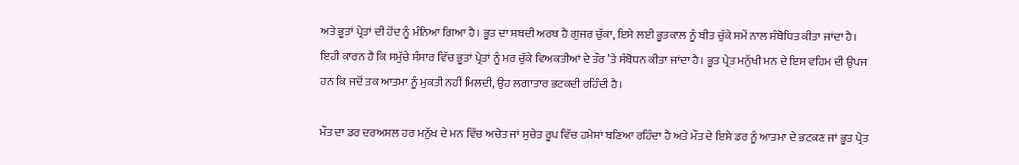ਅਤੇ ਭੂਤਾਂ ਪ੍ਰੇਤਾਂ ਦੀ ਹੋਂਦ ਨੂੰ ਮੰਨਿਆ ਗਿਆ ਹੈ। ਭੂਤ ਦਾ ਸ਼ਬਦੀ ਅਰਥ ਹੈ ਗੁਜਰ ਚੁੱਕਾ, ਇਸੇ ਲਈ ਭੂਤਕਾਲ ਨੂੰ ਬੀਤ ਚੁੱਕੇ ਸਮੇਂ ਨਾਲ ਸੰਬੋਧਿਤ ਕੀਤਾ ਜਾਂਦਾ ਹੈ। ਇਹੀ ਕਾਰਨ ਹੈ ਕਿ ਸਮੁੱਚੇ ਸੰਸਾਰ ਵਿੱਚ ਭੂਤਾਂ ਪ੍ਰੇਤਾਂ ਨੂੰ ਮਰ ਚੁੱਕੇ ਵਿਅਕਤੀਆਂ ਦੇ ਤੌਰ ’ਤੇ ਸੰਬੋਧਨ ਕੀਤਾ ਜਾਂਦਾ ਹੈ। ਭੂਤ ਪ੍ਰੇਤ ਮਨੁੱਖੀ ਮਨ ਦੇ ਇਸ ਵਹਿਮ ਦੀ ਉਪਜ ਹਨ ਕਿ ਜਦੋਂ ਤਕ ਆਤਮਾ ਨੂੰ ਮੁਕਤੀ ਨਹੀਂ ਮਿਲਦੀ, ਉਹ ਲਗਾਤਾਰ ਭਟਕਦੀ ਰਹਿੰਦੀ ਹੈ।

ਮੌਤ ਦਾ ਡਰ ਦਰਅਸਲ ਹਰ ਮਨੁੱਖ ਦੇ ਮਨ ਵਿੱਚ ਅਚੇਤ ਜਾਂ ਸੁਚੇਤ ਰੂਪ ਵਿੱਚ ਹਮੇਸ਼ਾਂ ਬਣਿਆ ਰਹਿੰਦਾ ਹੈ ਅਤੇ ਮੌਤ ਦੇ ਇਸੇ ਡਰ ਨੂੰ ਆਤਮਾ ਦੇ ਭਟਕਣ ਜਾਂ ਭੂਤ ਪ੍ਰੇਤ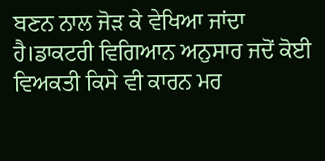ਬਣਨ ਨਾਲ ਜੋੜ ਕੇ ਵੇਖਿਆ ਜਾਂਦਾ ਹੈ।ਡਾਕਟਰੀ ਵਿਗਿਆਨ ਅਨੁਸਾਰ ਜਦੋਂ ਕੋਈ ਵਿਅਕਤੀ ਕਿਸੇ ਵੀ ਕਾਰਨ ਮਰ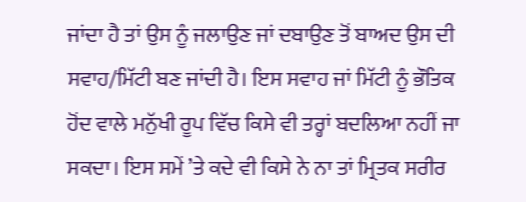ਜਾਂਦਾ ਹੈ ਤਾਂ ਉਸ ਨੂੰ ਜਲਾਉਣ ਜਾਂ ਦਬਾਉਣ ਤੋਂ ਬਾਅਦ ਉਸ ਦੀ ਸਵਾਹ/ਮਿੱਟੀ ਬਣ ਜਾਂਦੀ ਹੈ। ਇਸ ਸਵਾਹ ਜਾਂ ਮਿੱਟੀ ਨੂੰ ਭੌਤਿਕ ਹੋਂਦ ਵਾਲੇ ਮਨੁੱਖੀ ਰੂਪ ਵਿੱਚ ਕਿਸੇ ਵੀ ਤਰ੍ਹਾਂ ਬਦਲਿਆ ਨਹੀਂ ਜਾ ਸਕਦਾ। ਇਸ ਸਮੇਂ ’ਤੇ ਕਦੇ ਵੀ ਕਿਸੇ ਨੇ ਨਾ ਤਾਂ ਮ੍ਰਿਤਕ ਸਰੀਰ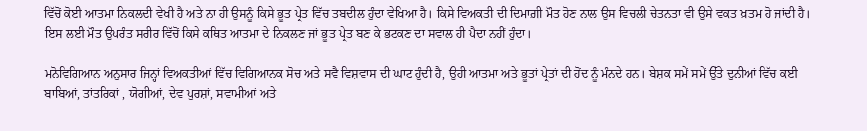ਵਿੱਚੋਂ ਕੋਈ ਆਤਮਾ ਨਿਕਲਦੀ ਵੇਖੀ ਹੈ ਅਤੇ ਨਾ ਹੀ ਉਸਨੂੰ ਕਿਸੇ ਭੂਤ ਪ੍ਰੇਤ ਵਿੱਚ ਤਬਦੀਲ ਹੁੰਦਾ ਵੇਖਿਆ ਹੈ। ਕਿਸੇ ਵਿਅਕਤੀ ਦੀ ਦਿਮਾਗ਼ੀ ਮੌਤ ਹੋਣ ਨਾਲ ਉਸ ਵਿਚਲੀ ਚੇਤਨਤਾ ਵੀ ਉਸੇ ਵਕਤ ਖ਼ਤਮ ਹੋ ਜਾਂਦੀ ਹੈ। ਇਸ ਲਈ ਮੌਤ ਉਪਰੰਤ ਸਰੀਰ ਵਿੱਚੋਂ ਕਿਸੇ ਕਥਿਤ ਆਤਮਾ ਦੇ ਨਿਕਲਣ ਜਾਂ ਭੂਤ ਪ੍ਰੇਤ ਬਣ ਕੇ ਭਟਕਣ ਦਾ ਸਵਾਲ ਹੀ ਪੈਦਾ ਨਹੀਂ ਹੁੰਦਾ।

ਮਨੋਵਿਗਿਆਨ ਅਨੁਸਾਰ ਜਿਨ੍ਹਾਂ ਵਿਅਕਤੀਆਂ ਵਿੱਚ ਵਿਗਿਆਨਕ ਸੋਚ ਅਤੇ ਸਵੈ ਵਿਸ਼ਵਾਸ ਦੀ ਘਾਟ ਹੁੰਦੀ ਹੈ, ਉਹੀ ਆਤਮਾ ਅਤੇ ਭੂਤਾਂ ਪ੍ਰੇਤਾਂ ਦੀ ਹੋਂਦ ਨੂੰ ਮੰਨਦੇ ਹਨ। ਬੇਸ਼ਕ ਸਮੇਂ ਸਮੇਂ ਉੱਤੇ ਦੁਨੀਆਂ ਵਿੱਚ ਕਈ ਬਾਬਿਆਂ, ਤਾਂਤਰਿਕਾਂ , ਯੋਗੀਆਂ, ਦੇਵ ਪੁਰਸ਼ਾਂ, ਸਵਾਮੀਆਂ ਅਤੇ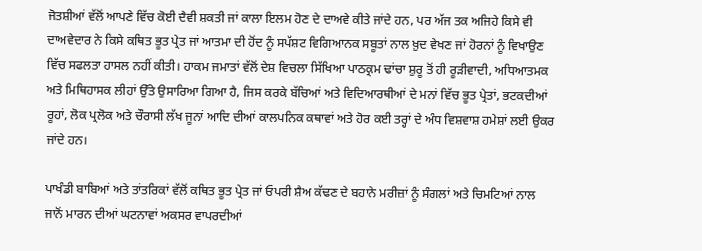ਜੋਤਸ਼ੀਆਂ ਵੱਲੋਂ ਆਪਣੇ ਵਿੱਚ ਕੋਈ ਦੈਵੀ ਸ਼ਕਤੀ ਜਾਂ ਕਾਲਾ ਇਲਮ ਹੋਣ ਦੇ ਦਾਅਵੇ ਕੀਤੇ ਜਾਂਦੇ ਹਨ, ਪਰ ਅੱਜ ਤਕ ਅਜਿਹੇ ਕਿਸੇ ਵੀ ਦਾਅਵੇਦਾਰ ਨੇ ਕਿਸੇ ਕਥਿਤ ਭੂਤ ਪ੍ਰੇਤ ਜਾਂ ਆਤਮਾ ਦੀ ਹੋਂਦ ਨੂੰ ਸਪੱਸ਼ਟ ਵਿਗਿਆਨਕ ਸਬੂਤਾਂ ਨਾਲ ਖ਼ੁਦ ਵੇਖਣ ਜਾਂ ਹੋਰਨਾਂ ਨੂੰ ਵਿਖਾਉਣ ਵਿੱਚ ਸਫਲਤਾ ਹਾਸਲ ਨਹੀਂ ਕੀਤੀ। ਹਾਕਮ ਜਮਾਤਾਂ ਵੱਲੋਂ ਦੇਸ਼ ਵਿਚਲਾ ਸਿੱਖਿਆ ਪਾਠਕ੍ਰਮ ਢਾਂਚਾ ਸ਼ੁਰੂ ਤੋਂ ਹੀ ਰੂੜੀਵਾਦੀ, ਅਧਿਆਤਮਕ ਅਤੇ ਮਿਥਿਹਾਸਕ ਲੀਹਾਂ ਉੱਤੇ ਉਸਾਰਿਆ ਗਿਆ ਹੈ, ਜਿਸ ਕਰਕੇ ਬੱਚਿਆਂ ਅਤੇ ਵਿਦਿਆਰਥੀਆਂ ਦੇ ਮਨਾਂ ਵਿੱਚ ਭੂਤ ਪ੍ਰੇਤਾਂ, ਭਟਕਦੀਆਂ ਰੂਹਾਂ, ਲੋਕ ਪ੍ਰਲੋਕ ਅਤੇ ਚੌਰਾਸੀ ਲੱਖ ਜੂਨਾਂ ਆਦਿ ਦੀਆਂ ਕਾਲਪਨਿਕ ਕਥਾਵਾਂ ਅਤੇ ਹੋਰ ਕਈ ਤਰ੍ਹਾਂ ਦੇ ਅੰਧ ਵਿਸ਼ਵਾਸ਼ ਹਮੇਸ਼ਾਂ ਲਈ ਉਕਰ ਜਾਂਦੇ ਹਨ।

ਪਾਖੰਡੀ ਬਾਬਿਆਂ ਅਤੇ ਤਾਂਤਰਿਕਾਂ ਵੱਲੋਂ ਕਥਿਤ ਭੂਤ ਪ੍ਰੇਤ ਜਾਂ ਓਪਰੀ ਸ਼ੈਅ ਕੱਢਣ ਦੇ ਬਹਾਨੇ ਮਰੀਜ਼ਾਂ ਨੂੰ ਸੰਗਲਾਂ ਅਤੇ ਚਿਮਟਿਆਂ ਨਾਲ ਜਾਨੋਂ ਮਾਰਨ ਦੀਆਂ ਘਟਨਾਵਾਂ ਅਕਸਰ ਵਾਪਰਦੀਆਂ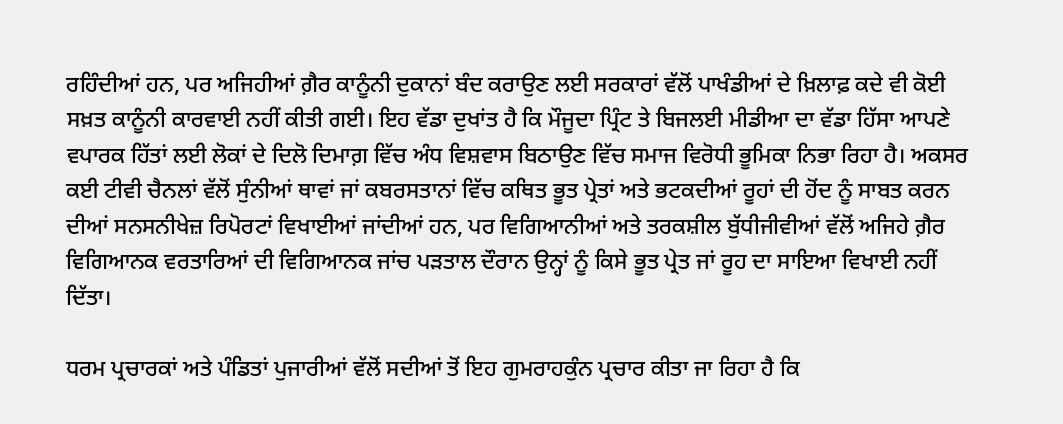ਰਹਿੰਦੀਆਂ ਹਨ, ਪਰ ਅਜਿਹੀਆਂ ਗ਼ੈਰ ਕਾਨੂੰਨੀ ਦੁਕਾਨਾਂ ਬੰਦ ਕਰਾਉਣ ਲਈ ਸਰਕਾਰਾਂ ਵੱਲੋਂ ਪਾਖੰਡੀਆਂ ਦੇ ਖ਼ਿਲਾਫ਼ ਕਦੇ ਵੀ ਕੋਈ ਸਖ਼ਤ ਕਾਨੂੰਨੀ ਕਾਰਵਾਈ ਨਹੀਂ ਕੀਤੀ ਗਈ। ਇਹ ਵੱਡਾ ਦੁਖਾਂਤ ਹੈ ਕਿ ਮੌਜੂਦਾ ਪ੍ਰਿੰਟ ਤੇ ਬਿਜਲਈ ਮੀਡੀਆ ਦਾ ਵੱਡਾ ਹਿੱਸਾ ਆਪਣੇ ਵਪਾਰਕ ਹਿੱਤਾਂ ਲਈ ਲੋਕਾਂ ਦੇ ਦਿਲੋ ਦਿਮਾਗ਼ ਵਿੱਚ ਅੰਧ ਵਿਸ਼ਵਾਸ ਬਿਠਾਉਣ ਵਿੱਚ ਸਮਾਜ ਵਿਰੋਧੀ ਭੂਮਿਕਾ ਨਿਭਾ ਰਿਹਾ ਹੈ। ਅਕਸਰ ਕਈ ਟੀਵੀ ਚੈਨਲਾਂ ਵੱਲੋਂ ਸੁੰਨੀਆਂ ਥਾਵਾਂ ਜਾਂ ਕਬਰਸਤਾਨਾਂ ਵਿੱਚ ਕਥਿਤ ਭੂਤ ਪ੍ਰੇਤਾਂ ਅਤੇ ਭਟਕਦੀਆਂ ਰੂਹਾਂ ਦੀ ਹੋਂਦ ਨੂੰ ਸਾਬਤ ਕਰਨ ਦੀਆਂ ਸਨਸਨੀਖੇਜ਼ ਰਿਪੋਰਟਾਂ ਵਿਖਾਈਆਂ ਜਾਂਦੀਆਂ ਹਨ, ਪਰ ਵਿਗਿਆਨੀਆਂ ਅਤੇ ਤਰਕਸ਼ੀਲ ਬੁੱਧੀਜੀਵੀਆਂ ਵੱਲੋਂ ਅਜਿਹੇ ਗ਼ੈਰ ਵਿਗਿਆਨਕ ਵਰਤਾਰਿਆਂ ਦੀ ਵਿਗਿਆਨਕ ਜਾਂਚ ਪੜਤਾਲ ਦੌਰਾਨ ਉਨ੍ਹਾਂ ਨੂੰ ਕਿਸੇ ਭੂਤ ਪ੍ਰੇਤ ਜਾਂ ਰੂਹ ਦਾ ਸਾਇਆ ਵਿਖਾਈ ਨਹੀਂ ਦਿੱਤਾ।

ਧਰਮ ਪ੍ਰਚਾਰਕਾਂ ਅਤੇ ਪੰਡਿਤਾਂ ਪੁਜਾਰੀਆਂ ਵੱਲੋਂ ਸਦੀਆਂ ਤੋਂ ਇਹ ਗੁਮਰਾਹਕੁੰਨ ਪ੍ਰਚਾਰ ਕੀਤਾ ਜਾ ਰਿਹਾ ਹੈ ਕਿ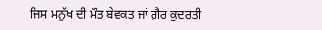ਜਿਸ ਮਨੁੱਖ ਦੀ ਮੌਤ ਬੇਵਕਤ ਜਾਂ ਗ਼ੈਰ ਕੁਦਰਤੀ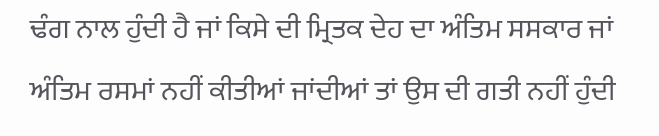ਢੰਗ ਨਾਲ ਹੁੰਦੀ ਹੈ ਜਾਂ ਕਿਸੇ ਦੀ ਮ੍ਰਿਤਕ ਦੇਹ ਦਾ ਅੰਤਿਮ ਸਸਕਾਰ ਜਾਂ ਅੰਤਿਮ ਰਸਮਾਂ ਨਹੀਂ ਕੀਤੀਆਂ ਜਾਂਦੀਆਂ ਤਾਂ ਉਸ ਦੀ ਗਤੀ ਨਹੀਂ ਹੁੰਦੀ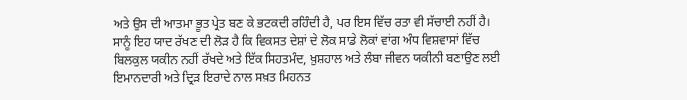ਅਤੇ ਉਸ ਦੀ ਆਤਮਾ ਭੂਤ ਪ੍ਰੇਤ ਬਣ ਕੇ ਭਟਕਦੀ ਰਹਿੰਦੀ ਹੈ, ਪਰ ਇਸ ਵਿੱਚ ਰਤਾ ਵੀ ਸੱਚਾਈ ਨਹੀਂ ਹੈ। ਸਾਨੂੰ ਇਹ ਯਾਦ ਰੱਖਣ ਦੀ ਲੋੜ ਹੈ ਕਿ ਵਿਕਸਤ ਦੇਸ਼ਾਂ ਦੇ ਲੋਕ ਸਾਡੇ ਲੋਕਾਂ ਵਾਂਗ ਅੰਧ ਵਿਸ਼ਵਾਸਾਂ ਵਿੱਚ ਬਿਲਕੁਲ ਯਕੀਨ ਨਹੀਂ ਰੱਖਦੇ ਅਤੇ ਇੱਕ ਸਿਹਤਮੰਦ, ਖ਼ੁਸ਼ਹਾਲ ਅਤੇ ਲੰਬਾ ਜੀਵਨ ਯਕੀਨੀ ਬਣਾਉਣ ਲਈ ਇਮਾਨਦਾਰੀ ਅਤੇ ਦ੍ਰਿੜ ਇਰਾਦੇ ਨਾਲ ਸਖ਼ਤ ਮਿਹਨਤ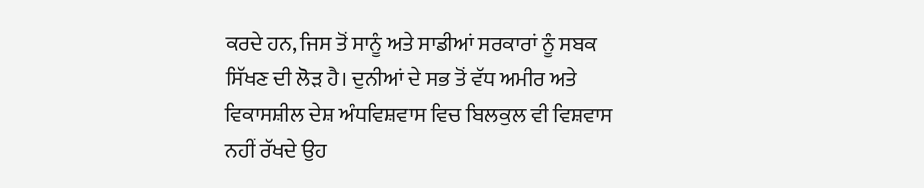ਕਰਦੇ ਹਨ, ਜਿਸ ਤੋਂ ਸਾਨੂੰ ਅਤੇ ਸਾਡੀਆਂ ਸਰਕਾਰਾਂ ਨੂੰ ਸਬਕ ਸਿੱਖਣ ਦੀ ਲੋੜ ਹੈ। ਦੁਨੀਆਂ ਦੇ ਸਭ ਤੋਂ ਵੱਧ ਅਮੀਰ ਅਤੇ ਵਿਕਾਸਸ਼ੀਲ ਦੇਸ਼ ਅੰਧਵਿਸ਼ਵਾਸ ਵਿਚ ਬਿਲਕੁਲ ਵੀ ਵਿਸ਼ਵਾਸ ਨਹੀਂ ਰੱਖਦੇ ਉਹ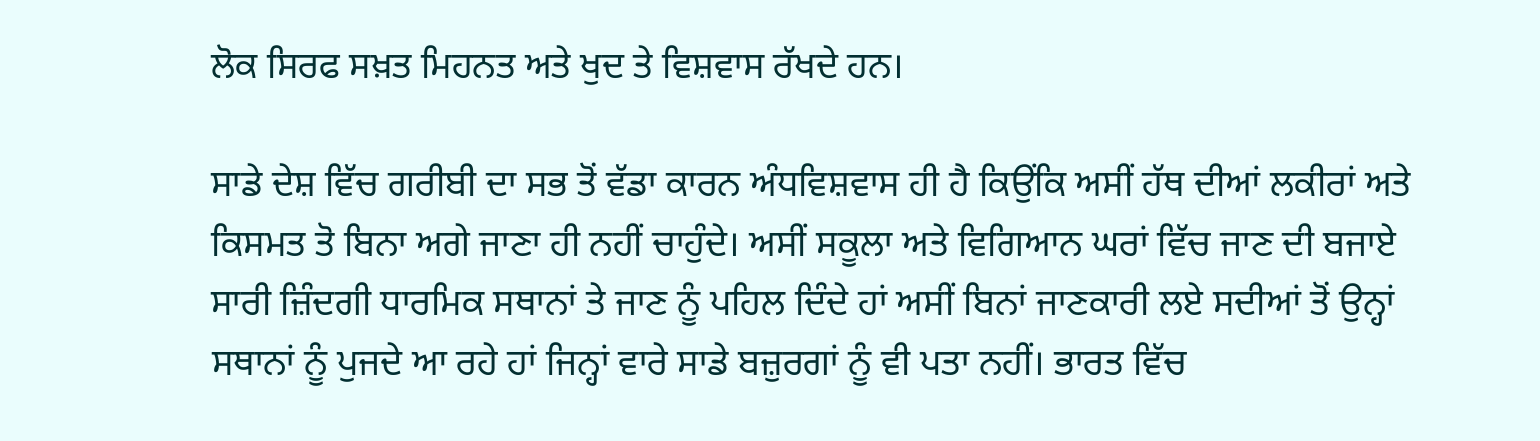ਲੋਕ ਸਿਰਫ ਸਖ਼ਤ ਮਿਹਨਤ ਅਤੇ ਖੁਦ ਤੇ ਵਿਸ਼ਵਾਸ ਰੱਖਦੇ ਹਨ।

ਸਾਡੇ ਦੇਸ਼ ਵਿੱਚ ਗਰੀਬੀ ਦਾ ਸਭ ਤੋਂ ਵੱਡਾ ਕਾਰਨ ਅੰਧਵਿਸ਼ਵਾਸ ਹੀ ਹੈ ਕਿਉਂਕਿ ਅਸੀਂ ਹੱਥ ਦੀਆਂ ਲਕੀਰਾਂ ਅਤੇ ਕਿਸਮਤ ਤੋ ਬਿਨਾ ਅਗੇ ਜਾਣਾ ਹੀ ਨਹੀਂ ਚਾਹੁੰਦੇ। ਅਸੀਂ ਸਕੂਲਾ ਅਤੇ ਵਿਗਿਆਨ ਘਰਾਂ ਵਿੱਚ ਜਾਣ ਦੀ ਬਜਾਏ ਸਾਰੀ ਜ਼ਿੰਦਗੀ ਧਾਰਮਿਕ ਸਥਾਨਾਂ ਤੇ ਜਾਣ ਨੂੰ ਪਹਿਲ ਦਿੰਦੇ ਹਾਂ ਅਸੀਂ ਬਿਨਾਂ ਜਾਣਕਾਰੀ ਲਏ ਸਦੀਆਂ ਤੋਂ ਉਨ੍ਹਾਂ ਸਥਾਨਾਂ ਨੂੰ ਪੁਜਦੇ ਆ ਰਹੇ ਹਾਂ ਜਿਨ੍ਹਾਂ ਵਾਰੇ ਸਾਡੇ ਬਜ਼ੁਰਗਾਂ ਨੂੰ ਵੀ ਪਤਾ ਨਹੀਂ। ਭਾਰਤ ਵਿੱਚ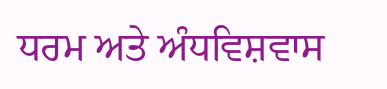ਧਰਮ ਅਤੇ ਅੰਧਵਿਸ਼ਵਾਸ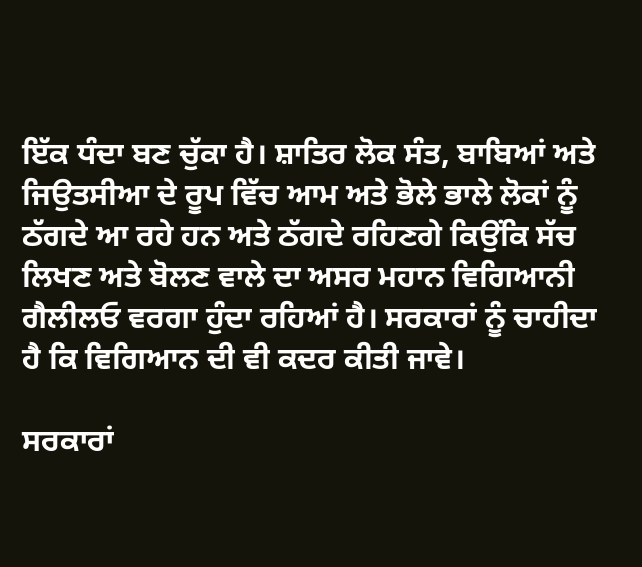ਇੱਕ ਧੰਦਾ ਬਣ ਚੁੱਕਾ ਹੈ। ਸ਼ਾਤਿਰ ਲੋਕ ਸੰਤ, ਬਾਬਿਆਂ ਅਤੇ ਜਿਉਤਸੀਆ ਦੇ ਰੂਪ ਵਿੱਚ ਆਮ ਅਤੇ ਭੋਲੇ ਭਾਲੇ ਲੋਕਾਂ ਨੂੰ ਠੱਗਦੇ ਆ ਰਹੇ ਹਨ ਅਤੇ ਠੱਗਦੇ ਰਹਿਣਗੇ ਕਿਉਂਕਿ ਸੱਚ ਲਿਖਣ ਅਤੇ ਬੋਲਣ ਵਾਲੇ ਦਾ ਅਸਰ ਮਹਾਨ ਵਿਗਿਆਨੀ ਗੈਲੀਲਓ ਵਰਗਾ ਹੁੰਦਾ ਰਹਿਆਂ ਹੈ। ਸਰਕਾਰਾਂ ਨੂੰ ਚਾਹੀਦਾ ਹੈ ਕਿ ਵਿਗਿਆਨ ਦੀ ਵੀ ਕਦਰ ਕੀਤੀ ਜਾਵੇ।

ਸਰਕਾਰਾਂ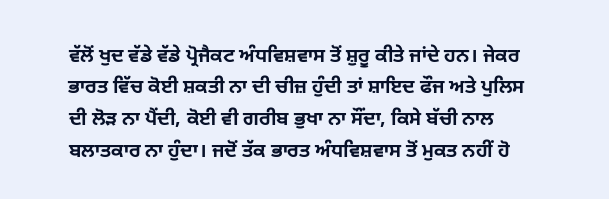ਵੱਲੋਂ ਖੁਦ ਵੱਡੇ ਵੱਡੇ ਪ੍ਰੋਜੈਕਟ ਅੰਧਵਿਸ਼ਵਾਸ ਤੋਂ ਸ਼ੁਰੂ ਕੀਤੇ ਜਾਂਦੇ ਹਨ। ਜੇਕਰ ਭਾਰਤ ਵਿੱਚ ਕੋਈ ਸ਼ਕਤੀ ਨਾ ਦੀ ਚੀਜ਼ ਹੁੰਦੀ ਤਾਂ ਸ਼ਾਇਦ ਫੌਜ ਅਤੇ ਪੁਲਿਸ ਦੀ ਲੋੜ ਨਾ ਪੈਂਦੀ, ਕੋਈ ਵੀ ਗਰੀਬ ਭੁਖਾ ਨਾ ਸੌਂਦਾ, ਕਿਸੇ ਬੱਚੀ ਨਾਲ ਬਲਾਤਕਾਰ ਨਾ ਹੁੰਦਾ। ਜਦੋਂ ਤੱਕ ਭਾਰਤ ਅੰਧਵਿਸ਼ਵਾਸ ਤੋਂ ਮੁਕਤ ਨਹੀਂ ਹੋ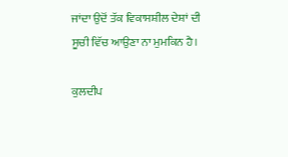ਜਾਂਦਾ ਉਦੋਂ ਤੱਕ ਵਿਕਾਸਸ਼ੀਲ ਦੇਸ਼ਾਂ ਦੀ ਸੂਚੀ ਵਿੱਚ ਆਉਣਾ ਨਾ ਮੁਮਕਿਨ ਹੈ।

ਕੁਲਦੀਪ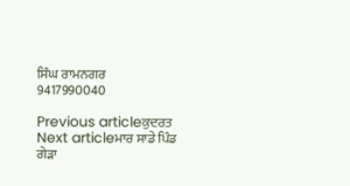ਸਿੰਘ ਰਾਮਨਗਰ
9417990040

Previous articleਕੁਦਰਤ
Next articleਮਾਰ ਸਾਡੇ ਪਿੰਡ ਗੇੜਾ